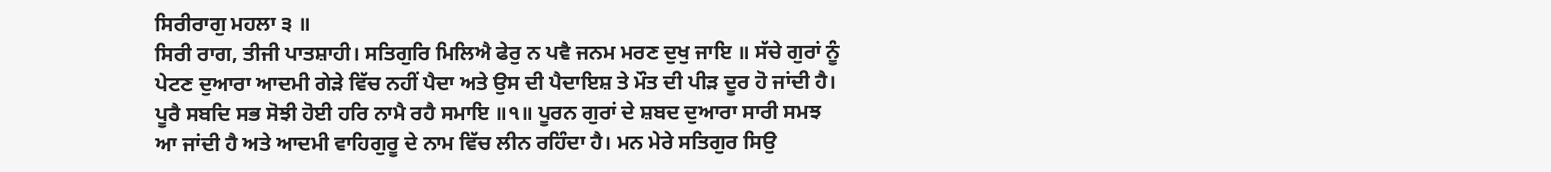ਸਿਰੀਰਾਗੁ ਮਹਲਾ ੩ ॥
ਸਿਰੀ ਰਾਗ, ਤੀਜੀ ਪਾਤਸ਼ਾਹੀ। ਸਤਿਗੁਰਿ ਮਿਲਿਐ ਫੇਰੁ ਨ ਪਵੈ ਜਨਮ ਮਰਣ ਦੁਖੁ ਜਾਇ ॥ ਸੱਚੇ ਗੁਰਾਂ ਨੂੰ ਪੇਟਣ ਦੁਆਰਾ ਆਦਮੀ ਗੇੜੇ ਵਿੱਚ ਨਹੀਂ ਪੈਦਾ ਅਤੇ ਉਸ ਦੀ ਪੈਦਾਇਸ਼ ਤੇ ਮੌਤ ਦੀ ਪੀੜ ਦੂਰ ਹੋ ਜਾਂਦੀ ਹੈ। ਪੂਰੈ ਸਬਦਿ ਸਭ ਸੋਝੀ ਹੋਈ ਹਰਿ ਨਾਮੈ ਰਹੈ ਸਮਾਇ ॥੧॥ ਪੂਰਨ ਗੁਰਾਂ ਦੇ ਸ਼ਬਦ ਦੁਆਰਾ ਸਾਰੀ ਸਮਝ ਆ ਜਾਂਦੀ ਹੈ ਅਤੇ ਆਦਮੀ ਵਾਹਿਗੁਰੂ ਦੇ ਨਾਮ ਵਿੱਚ ਲੀਨ ਰਹਿੰਦਾ ਹੈ। ਮਨ ਮੇਰੇ ਸਤਿਗੁਰ ਸਿਉ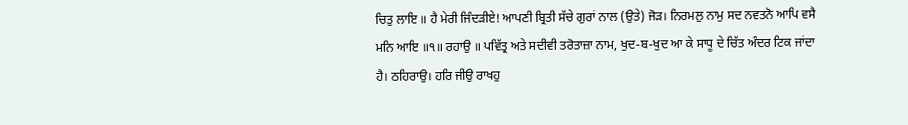ਚਿਤੁ ਲਾਇ ॥ ਹੈ ਮੇਰੀ ਜਿੰਦੜੀਏ! ਆਪਣੀ ਬ੍ਰਿਤੀ ਸੱਚੇ ਗੁਰਾਂ ਨਾਲ (ਉਤੇ) ਜੋੜ। ਨਿਰਮਲੁ ਨਾਮੁ ਸਦ ਨਵਤਨੋ ਆਪਿ ਵਸੈ ਮਨਿ ਆਇ ॥੧॥ ਰਹਾਉ ॥ ਪਵਿੱਤ੍ਰ ਅਤੇ ਸਦੀਵੀ ਤਰੋਤਾਜ਼ਾ ਨਾਮ, ਖੁਦ-ਬ-ਖੁਦ ਆ ਕੇ ਸਾਧੂ ਦੇ ਚਿੱਤ ਅੰਦਰ ਟਿਕ ਜਾਂਦਾ ਹੈ। ਠਹਿਰਾਉ। ਹਰਿ ਜੀਉ ਰਾਖਹੁ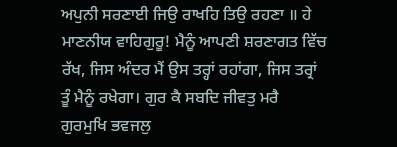ਅਪੁਨੀ ਸਰਣਾਈ ਜਿਉ ਰਾਖਹਿ ਤਿਉ ਰਹਣਾ ॥ ਹੇ ਮਾਣਨੀਯ ਵਾਹਿਗੁਰੂ! ਮੈਨੂੰ ਆਪਣੀ ਸ਼ਰਣਾਗਤ ਵਿੱਚ ਰੱਖ, ਜਿਸ ਅੰਦਰ ਮੈਂ ਉਸ ਤਰ੍ਹਾਂ ਰਹਾਂਗਾ, ਜਿਸ ਤਰ੍ਰਾਂ ਤੂੰ ਮੈਨੂੰ ਰਖੇਗਾ। ਗੁਰ ਕੈ ਸਬਦਿ ਜੀਵਤੁ ਮਰੈ ਗੁਰਮੁਖਿ ਭਵਜਲੁ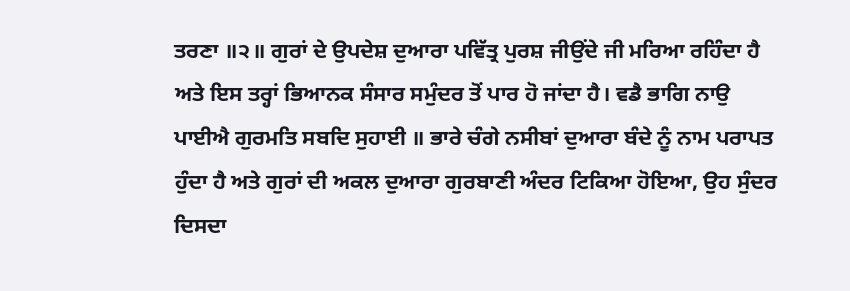ਤਰਣਾ ॥੨॥ ਗੁਰਾਂ ਦੇ ਉਪਦੇਸ਼ ਦੁਆਰਾ ਪਵਿੱਤ੍ਰ ਪੁਰਸ਼ ਜੀਉਂਦੇ ਜੀ ਮਰਿਆ ਰਹਿੰਦਾ ਹੈ ਅਤੇ ਇਸ ਤਰ੍ਹਾਂ ਭਿਆਨਕ ਸੰਸਾਰ ਸਮੁੰਦਰ ਤੋਂ ਪਾਰ ਹੋ ਜਾਂਦਾ ਹੈ। ਵਡੈ ਭਾਗਿ ਨਾਉ ਪਾਈਐ ਗੁਰਮਤਿ ਸਬਦਿ ਸੁਹਾਈ ॥ ਭਾਰੇ ਚੰਗੇ ਨਸੀਬਾਂ ਦੁਆਰਾ ਬੰਦੇ ਨੂੰ ਨਾਮ ਪਰਾਪਤ ਹੁੰਦਾ ਹੈ ਅਤੇ ਗੁਰਾਂ ਦੀ ਅਕਲ ਦੁਆਰਾ ਗੁਰਬਾਣੀ ਅੰਦਰ ਟਿਕਿਆ ਹੋਇਆ, ਉਹ ਸੁੰਦਰ ਦਿਸਦਾ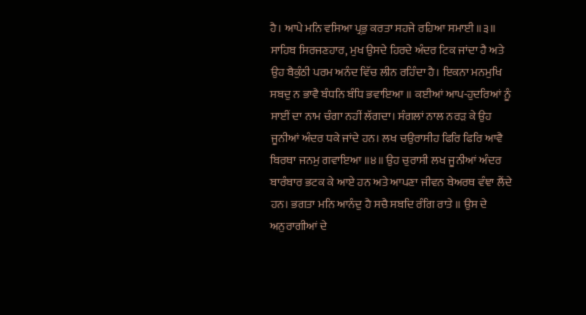ਹੈ। ਆਪੇ ਮਨਿ ਵਸਿਆ ਪ੍ਰਭੁ ਕਰਤਾ ਸਹਜੇ ਰਹਿਆ ਸਮਾਈ ॥੩॥ ਸਾਹਿਬ ਸਿਰਜਣਹਾਰ, ਮੁਖ ਉਸਦੇ ਹਿਰਦੇ ਅੰਦਰ ਟਿਕ ਜਾਂਦਾ ਹੈ ਅਤੇ ਉਹ ਬੈਕੁੰਠੀ ਪਰਮ ਅਨੰਦ ਵਿੱਚ ਲੀਨ ਰਹਿੰਦਾ ਹੈ। ਇਕਨਾ ਮਨਮੁਖਿ ਸਬਦੁ ਨ ਭਾਵੈ ਬੰਧਨਿ ਬੰਧਿ ਭਵਾਇਆ ॥ ਕਈਆਂ ਆਪ-ਹੁਦਰਿਆਂ ਨੂੰ ਸਾਈਂ ਦਾ ਨਾਮ ਚੰਗਾ ਨਹੀਂ ਲੱਗਦਾ। ਸੰਗਲਾਂ ਨਾਲ ਨਰੜ ਕੇ ਉਹ ਜੂਨੀਆਂ ਅੰਦਰ ਧਕੇ ਜਾਂਦੇ ਹਨ। ਲਖ ਚਉਰਾਸੀਹ ਫਿਰਿ ਫਿਰਿ ਆਵੈ ਬਿਰਥਾ ਜਨਮੁ ਗਵਾਇਆ ॥੪॥ ਉਹ ਚੁਰਾਸੀ ਲਖ ਜੂਨੀਆਂ ਅੰਦਰ ਬਾਰੰਬਾਰ ਭਟਕ ਕੇ ਆਏ ਹਨ ਅਤੇ ਆਪਣਾ ਜੀਵਨ ਬੇਅਰਥ ਵੰਞਾ ਲੈਂਦੇ ਹਨ। ਭਗਤਾ ਮਨਿ ਆਨੰਦੁ ਹੈ ਸਚੈ ਸਬਦਿ ਰੰਗਿ ਰਾਤੇ ॥ ਉਸ ਦੇ ਅਨੁਰਾਗੀਆਂ ਦੇ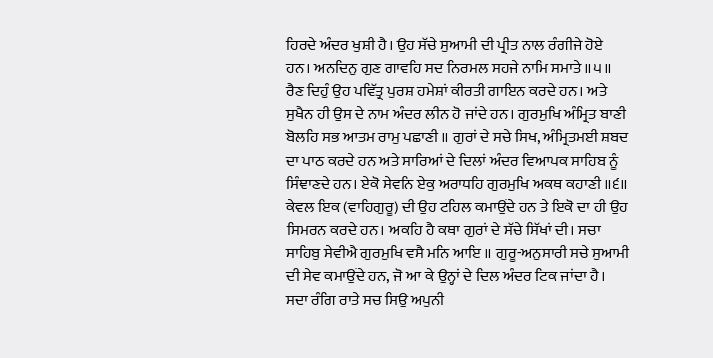ਹਿਰਦੇ ਅੰਦਰ ਖੁਸ਼ੀ ਹੈ। ਉਹ ਸੱਚੇ ਸੁਆਮੀ ਦੀ ਪ੍ਰੀਤ ਨਾਲ ਰੰਗੀਜੇ ਹੋਏ ਹਨ। ਅਨਦਿਨੁ ਗੁਣ ਗਾਵਹਿ ਸਦ ਨਿਰਮਲ ਸਹਜੇ ਨਾਮਿ ਸਮਾਤੇ ॥੫॥ ਰੈਣ ਦਿਹੁੰ ਉਹ ਪਵਿੱਤ੍ਰ ਪੁਰਸ਼ ਹਮੇਸ਼ਾਂ ਕੀਰਤੀ ਗਾਇਨ ਕਰਦੇ ਹਨ। ਅਤੇ ਸੁਖੈਨ ਹੀ ਉਸ ਦੇ ਨਾਮ ਅੰਦਰ ਲੀਨ ਹੋ ਜਾਂਦੇ ਹਨ। ਗੁਰਮੁਖਿ ਅੰਮ੍ਰਿਤ ਬਾਣੀ ਬੋਲਹਿ ਸਭ ਆਤਮ ਰਾਮੁ ਪਛਾਣੀ ॥ ਗੁਰਾਂ ਦੇ ਸਚੇ ਸਿਖ, ਅੰਮ੍ਰਿਤਮਈ ਸ਼ਬਦ ਦਾ ਪਾਠ ਕਰਦੇ ਹਨ ਅਤੇ ਸਾਰਿਆਂ ਦੇ ਦਿਲਾਂ ਅੰਦਰ ਵਿਆਪਕ ਸਾਹਿਬ ਨੂੰ ਸਿੰਞਾਣਦੇ ਹਨ। ਏਕੋ ਸੇਵਨਿ ਏਕੁ ਅਰਾਧਹਿ ਗੁਰਮੁਖਿ ਅਕਥ ਕਹਾਣੀ ॥੬॥ ਕੇਵਲ ਇਕ (ਵਾਹਿਗੁਰੂ) ਦੀ ਉਹ ਟਹਿਲ ਕਮਾਉਂਦੇ ਹਨ ਤੇ ਇਕੋ ਦਾ ਹੀ ਉਹ ਸਿਮਰਨ ਕਰਦੇ ਹਨ। ਅਕਹਿ ਹੈ ਕਥਾ ਗੁਰਾਂ ਦੇ ਸੱਚੇ ਸਿੱਖਾਂ ਦੀ। ਸਚਾ ਸਾਹਿਬੁ ਸੇਵੀਐ ਗੁਰਮੁਖਿ ਵਸੈ ਮਨਿ ਆਇ ॥ ਗੁਰੂ-ਅਨੁਸਾਰੀ ਸਚੇ ਸੁਆਮੀ ਦੀ ਸੇਵ ਕਮਾਉਂਦੇ ਹਨ, ਜੋ ਆ ਕੇ ਉਨ੍ਹਾਂ ਦੇ ਦਿਲ ਅੰਦਰ ਟਿਕ ਜਾਂਦਾ ਹੈ। ਸਦਾ ਰੰਗਿ ਰਾਤੇ ਸਚ ਸਿਉ ਅਪੁਨੀ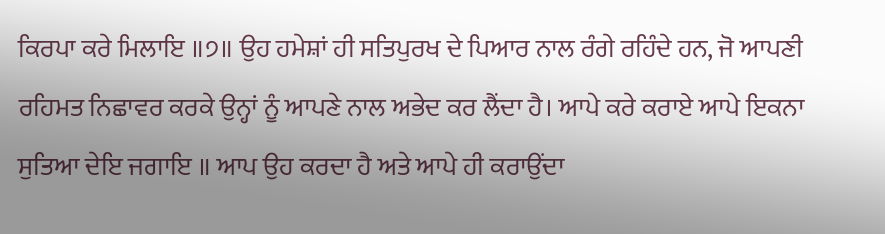ਕਿਰਪਾ ਕਰੇ ਮਿਲਾਇ ॥੭॥ ਉਹ ਹਮੇਸ਼ਾਂ ਹੀ ਸਤਿਪੁਰਖ ਦੇ ਪਿਆਰ ਨਾਲ ਰੰਗੇ ਰਹਿੰਦੇ ਹਨ, ਜੋ ਆਪਣੀ ਰਹਿਮਤ ਨਿਛਾਵਰ ਕਰਕੇ ਉਨ੍ਹਾਂ ਨੂੰ ਆਪਣੇ ਨਾਲ ਅਭੇਦ ਕਰ ਲੈਂਦਾ ਹੈ। ਆਪੇ ਕਰੇ ਕਰਾਏ ਆਪੇ ਇਕਨਾ ਸੁਤਿਆ ਦੇਇ ਜਗਾਇ ॥ ਆਪ ਉਹ ਕਰਦਾ ਹੈ ਅਤੇ ਆਪੇ ਹੀ ਕਰਾਉਂਦਾ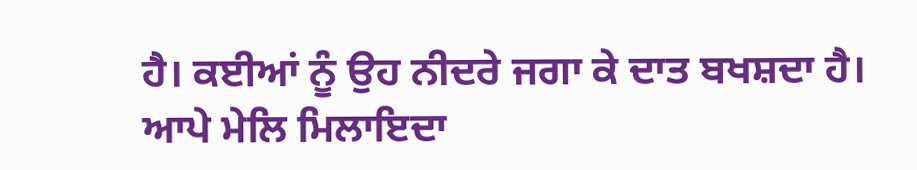ਹੈ। ਕਈਆਂ ਨੂੰ ਉਹ ਨੀਦਰੇ ਜਗਾ ਕੇ ਦਾਤ ਬਖਸ਼ਦਾ ਹੈ। ਆਪੇ ਮੇਲਿ ਮਿਲਾਇਦਾ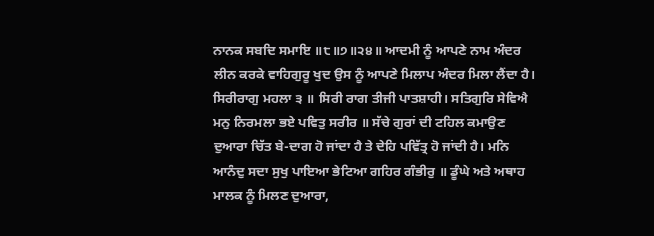ਨਾਨਕ ਸਬਦਿ ਸਮਾਇ ॥੮॥੭॥੨੪॥ ਆਦਮੀ ਨੂੰ ਆਪਣੇ ਨਾਮ ਅੰਦਰ ਲੀਨ ਕਰਕੇ ਵਾਹਿਗੁਰੂ ਖੁਦ ਉਸ ਨੂੰ ਆਪਣੇ ਮਿਲਾਪ ਅੰਦਰ ਮਿਲਾ ਲੈਂਦਾ ਹੈ। ਸਿਰੀਰਾਗੁ ਮਹਲਾ ੩ ॥ ਸਿਰੀ ਰਾਗ ਤੀਜੀ ਪਾਤਸ਼ਾਹੀ। ਸਤਿਗੁਰਿ ਸੇਵਿਐ ਮਨੁ ਨਿਰਮਲਾ ਭਏ ਪਵਿਤੁ ਸਰੀਰ ॥ ਸੱਚੇ ਗੁਰਾਂ ਦੀ ਟਹਿਲ ਕਮਾਉਣ ਦੁਆਰਾ ਚਿੱਤ ਬੇ-ਦਾਗ ਹੋ ਜਾਂਦਾ ਹੈ ਤੇ ਦੇਹਿ ਪਵਿੱਤ੍ਰ ਹੋ ਜਾਂਦੀ ਹੈ। ਮਨਿ ਆਨੰਦੁ ਸਦਾ ਸੁਖੁ ਪਾਇਆ ਭੇਟਿਆ ਗਹਿਰ ਗੰਭੀਰੁ ॥ ਡੂੰਘੇ ਅਤੇ ਅਥਾਹ ਮਾਲਕ ਨੂੰ ਮਿਲਣ ਦੁਆਰਾ,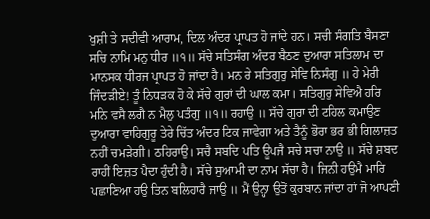ਖੁਸ਼ੀ ਤੇ ਸਦੀਵੀ ਆਰਾਮ, ਦਿਲ ਅੰਦਰ ਪ੍ਰਾਪਤ ਹੋ ਜਾਂਦੇ ਹਨ। ਸਚੀ ਸੰਗਤਿ ਬੈਸਣਾ ਸਚਿ ਨਾਮਿ ਮਨੁ ਧੀਰ ॥੧॥ ਸੱਚੇ ਸਤਿਸੰਗ ਅੰਦਰ ਬੈਠਣ ਦੁਆਰਾ ਸਤਿਲਾਮ ਦਾ ਮਾਨਸਕ ਧੀਰਜ ਪ੍ਰਾਪਤ ਹੋ ਜਾਂਦਾ ਹੈ। ਮਨ ਰੇ ਸਤਿਗੁਰੁ ਸੇਵਿ ਨਿਸੰਗੁ ॥ ਹੇ ਮੇਰੀ ਜਿੰਦੜੀਏ! ਤੂੰ ਨਿਧੜਕ ਹੋ ਕੇ ਸੱਚੇ ਗੁਰਾਂ ਦੀ ਘਾਲ ਕਮਾ। ਸਤਿਗੁਰੁ ਸੇਵਿਐ ਹਰਿ ਮਨਿ ਵਸੈ ਲਗੈ ਨ ਮੈਲੁ ਪਤੰਗੁ ॥੧॥ ਰਹਾਉ ॥ ਸੱਚੇ ਗੁਰਾ ਦੀ ਟਹਿਲ ਕਮਾਉਣ ਦੁਆਰਾ ਵਾਹਿਗੁਰੂ ਤੇਰੇ ਚਿੱਤ ਅੰਦਰ ਟਿਕ ਜਾਵੇਗਾ ਅਤੇ ਤੈਨੂੰ ਭੋਰਾ ਭਰ ਭੀ ਗਿਲਾਜ਼ਤ ਨਹੀਂ ਚਮੜੇਗੀ। ਠਹਿਰਾਉ। ਸਚੈ ਸਬਦਿ ਪਤਿ ਊਪਜੈ ਸਚੇ ਸਚਾ ਨਾਉ ॥ ਸੱਚੇ ਸ਼ਬਦ ਰਾਹੀਂ ਇਜ਼ਤ ਪੈਦਾ ਹੁੰਦੀ ਹੈ। ਸੱਚੇ ਸੁਆਮੀ ਦਾ ਨਾਮ ਸੱਚਾ ਹੈ। ਜਿਨੀ ਹਉਮੈ ਮਾਰਿ ਪਛਾਣਿਆ ਹਉ ਤਿਨ ਬਲਿਹਾਰੈ ਜਾਉ ॥ ਮੈਂ ਉਨ੍ਹਾ ਉਤੋਂ ਕੁਰਬਾਨ ਜਾਂਦਾ ਹਾਂ ਜੋ ਆਪਣੀ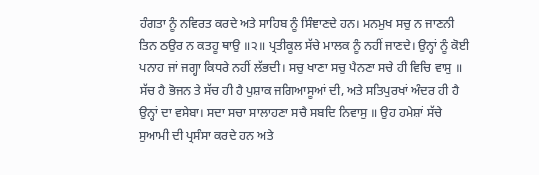ਹੰਗਤਾ ਨੂੰ ਨਵਿਰਤ ਕਰਦੇ ਅਤੇ ਸਾਹਿਬ ਨੂੰ ਸਿੰਞਾਣਦੇ ਹਨ। ਮਨਮੁਖ ਸਚੁ ਨ ਜਾਣਨੀ ਤਿਨ ਠਉਰ ਨ ਕਤਹੂ ਥਾਉ ॥੨॥ ਪ੍ਰਤੀਕੂਲ ਸੱਚੇ ਮਾਲਕ ਨੂੰ ਨਹੀਂ ਜਾਣਦੇ। ਉਨ੍ਹਾਂ ਨੂੰ ਕੋਈ ਪਨਾਹ ਜਾਂ ਜਗ੍ਹਾ ਕਿਧਰੇ ਨਹੀਂ ਲੱਭਦੀ। ਸਚੁ ਖਾਣਾ ਸਚੁ ਪੈਨਣਾ ਸਚੇ ਹੀ ਵਿਚਿ ਵਾਸੁ ॥ ਸੱਚ ਹੈ ਭੋਜਨ ਤੇ ਸੱਚ ਹੀ ਹੈ ਪੁਸ਼ਾਕ ਜਗਿਆਸੂਆਂ ਦੀ, ਅਤੇ ਸਤਿਪੁਰਖਾਂ ਅੰਦਰ ਹੀ ਹੈ ਉਨ੍ਹਾਂ ਦਾ ਵਸੇਬਾ। ਸਦਾ ਸਚਾ ਸਾਲਾਹਣਾ ਸਚੈ ਸਬਦਿ ਨਿਵਾਸੁ ॥ ਉਹ ਹਮੇਸ਼ਾਂ ਸੱਚੇ ਸੁਆਮੀ ਦੀ ਪ੍ਰਸੰਸਾ ਕਰਦੇ ਹਨ ਅਤੇ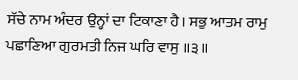ਸੱਚੇ ਨਾਮ ਅੰਦਰ ਉਨ੍ਹਾਂ ਦਾ ਟਿਕਾਣਾ ਹੈ। ਸਭੁ ਆਤਮ ਰਾਮੁ ਪਛਾਣਿਆ ਗੁਰਮਤੀ ਨਿਜ ਘਰਿ ਵਾਸੁ ॥੩॥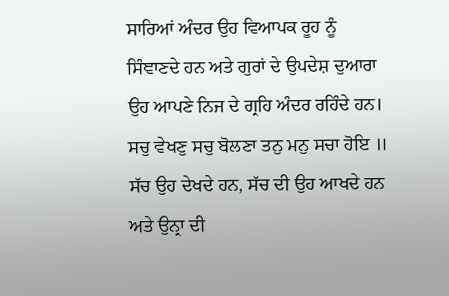ਸਾਰਿਆਂ ਅੰਦਰ ਉਹ ਵਿਆਪਕ ਰੂਹ ਨੂੰ ਸਿੰਞਾਣਦੇ ਹਨ ਅਤੇ ਗੁਰਾਂ ਦੇ ਉਪਦੇਸ਼ ਦੁਆਰਾ ਉਹ ਆਪਣੇ ਨਿਜ ਦੇ ਗ੍ਰਹਿ ਅੰਦਰ ਰਹਿੰਦੇ ਹਨ। ਸਚੁ ਵੇਖਣੁ ਸਚੁ ਬੋਲਣਾ ਤਨੁ ਮਨੁ ਸਚਾ ਹੋਇ ॥ ਸੱਚ ਉਹ ਦੇਖਦੇ ਹਨ, ਸੱਚ ਦੀ ਉਹ ਆਖਦੇ ਹਨ ਅਤੇ ਉਨ੍ਰਾ ਦੀ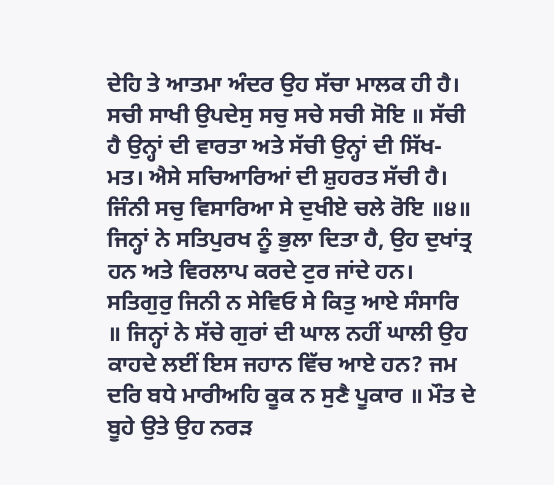ਦੇਹਿ ਤੇ ਆਤਮਾ ਅੰਦਰ ਉਹ ਸੱਚਾ ਮਾਲਕ ਹੀ ਹੈ। ਸਚੀ ਸਾਖੀ ਉਪਦੇਸੁ ਸਚੁ ਸਚੇ ਸਚੀ ਸੋਇ ॥ ਸੱਚੀ ਹੈ ਉਨ੍ਹਾਂ ਦੀ ਵਾਰਤਾ ਅਤੇ ਸੱਚੀ ਉਨ੍ਹਾਂ ਦੀ ਸਿੱਖ-ਮਤ। ਐਸੇ ਸਚਿਆਰਿਆਂ ਦੀ ਸ਼ੁਹਰਤ ਸੱਚੀ ਹੈ। ਜਿੰਨੀ ਸਚੁ ਵਿਸਾਰਿਆ ਸੇ ਦੁਖੀਏ ਚਲੇ ਰੋਇ ॥੪॥ ਜਿਨ੍ਹਾਂ ਨੇ ਸਤਿਪੁਰਖ ਨੂੰ ਭੁਲਾ ਦਿਤਾ ਹੈ, ਉਹ ਦੁਖਾਂਤ੍ਰ ਹਨ ਅਤੇ ਵਿਰਲਾਪ ਕਰਦੇ ਟੁਰ ਜਾਂਦੇ ਹਨ। ਸਤਿਗੁਰੁ ਜਿਨੀ ਨ ਸੇਵਿਓ ਸੇ ਕਿਤੁ ਆਏ ਸੰਸਾਰਿ ॥ ਜਿਨ੍ਹਾਂ ਨੇ ਸੱਚੇ ਗੁਰਾਂ ਦੀ ਘਾਲ ਨਹੀਂ ਘਾਲੀ ਉਹ ਕਾਹਦੇ ਲਈਂ ਇਸ ਜਹਾਨ ਵਿੱਚ ਆਏ ਹਨ? ਜਮ ਦਰਿ ਬਧੇ ਮਾਰੀਅਹਿ ਕੂਕ ਨ ਸੁਣੈ ਪੂਕਾਰ ॥ ਮੌਤ ਦੇ ਬੂਹੇ ਉਤੇ ਉਹ ਨਰੜ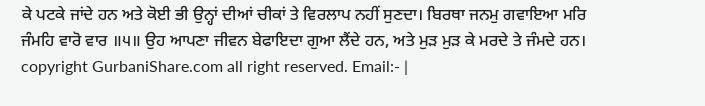ਕੇ ਪਟਕੇ ਜਾਂਦੇ ਹਨ ਅਤੇ ਕੋਈ ਭੀ ਉਨ੍ਹਾਂ ਦੀਆਂ ਚੀਕਾਂ ਤੇ ਵਿਰਲਾਪ ਨਹੀਂ ਸੁਣਦਾ। ਬਿਰਥਾ ਜਨਮੁ ਗਵਾਇਆ ਮਰਿ ਜੰਮਹਿ ਵਾਰੋ ਵਾਰ ॥੫॥ ਉਹ ਆਪਣਾ ਜੀਵਨ ਬੇਫਾਇਦਾ ਗੁਆ ਲੈਂਦੇ ਹਨ, ਅਤੇ ਮੁੜ ਮੁੜ ਕੇ ਮਰਦੇ ਤੇ ਜੰਮਦੇ ਹਨ। copyright GurbaniShare.com all right reserved. Email:- |